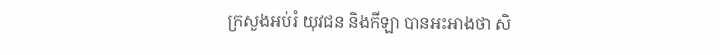ក្រសួងអប់រំ យុវជន និងកីឡា បានអះអាងថា សិ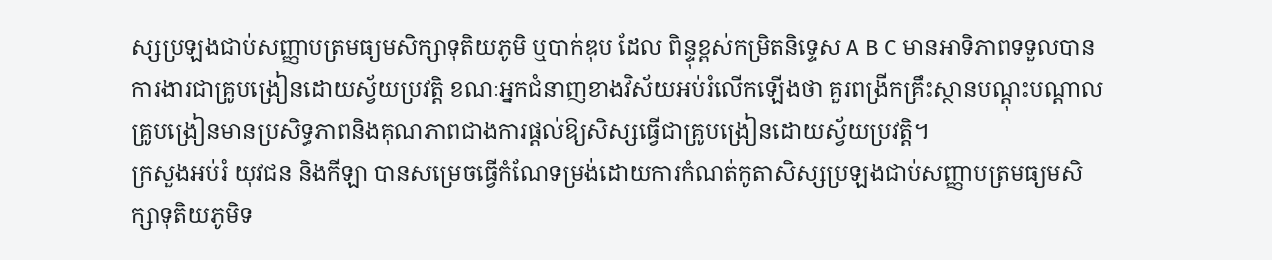ស្សប្រឡងជាប់សញ្ញាបត្រមធ្យមសិក្សាទុតិយភូមិ ឬបាក់ឌុប ដែល ពិន្ទុខ្ពស់កម្រិតនិទ្ទេស A B C មានអាទិភាពទទួលបានការងារជាគ្រូបង្រៀនដោយស្វ័យប្រវត្តិ ខណៈអ្នកជំនាញខាងវិស័យអប់រំលើកឡើងថា គួរពង្រីកគ្រឹះស្ថានបណ្ដុះបណ្ដាលគ្រូបង្រៀនមានប្រសិទ្ធភាពនិងគុណភាពជាងការផ្ដល់ឱ្យសិស្សធ្វើជាគ្រូបង្រៀនដោយស្វ័យប្រវត្តិ។
ក្រសួងអប់រំ យុវជន និងកីឡា បានសម្រេចធ្វើកំណែទម្រង់ដោយការកំណត់កូតាសិស្សប្រឡងជាប់សញ្ញាបត្រមធ្យមសិក្សាទុតិយភូមិទ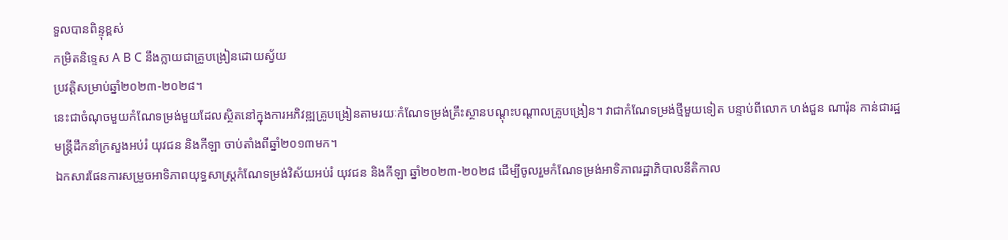ទួលបានពិន្ទុខ្ពស់
កម្រិតនិទ្ទេស A B C នឹងក្លាយជាគ្រូបង្រៀនដោយស្វ័យ
ប្រវត្តិសម្រាប់ឆ្នាំ២០២៣-២០២៨។
នេះជាចំណុចមួយកំណែទម្រង់មួយដែលស្ថិតនៅក្នុងការអភិវឌ្ឍគ្រូបង្រៀនតាមរយៈកំណែទម្រង់គ្រឹះស្ថានបណ្ដុះបណ្ដាលគ្រូបង្រៀន។ វាជាកំណែទម្រង់ថ្មីមួយទៀត បន្ទាប់ពីលោក ហង់ជួន ណារ៉ុន កាន់ជារដ្ឋមន្ត្រីដឹកនាំក្រសួងអប់រំ យុវជន និងកីឡា ចាប់តាំងពីឆ្នាំ២០១៣មក។
ឯកសារផែនការសម្រួចអាទិភាពយុទ្ធសាស្ត្រកំណែទម្រង់វិស័យអប់រំ យុវជន និងកីឡា ឆ្នាំ២០២៣-២០២៨ ដើម្បីចូលរួមកំណែទម្រង់អាទិភាពរដ្ឋាភិបាលនីតិកាល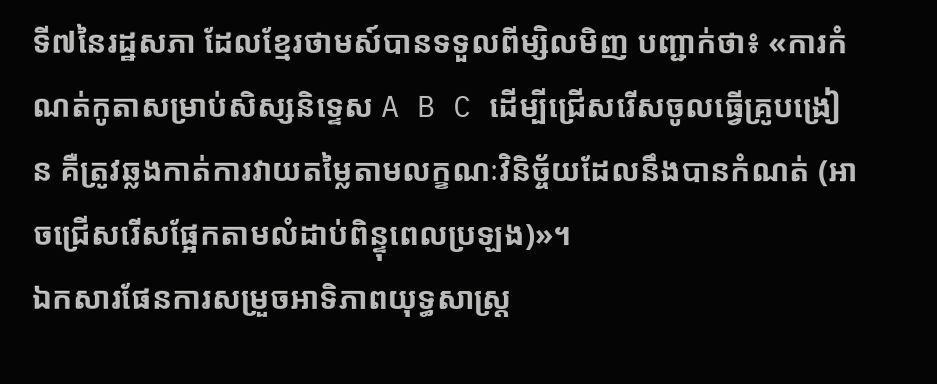ទី៧នៃរដ្ឋសភា ដែលខ្មែរថាមស៍បានទទួលពីម្សិលមិញ បញ្ជាក់ថា៖ «ការកំណត់កូតាសម្រាប់សិស្សនិទ្ទេស A B C ដើម្បីជ្រើសរើសចូលធ្វើគ្រូបង្រៀន គឺត្រូវឆ្លងកាត់ការវាយតម្លៃតាមលក្ខណៈវិនិច្ច័យដែលនឹងបានកំណត់ (អាចជ្រើសរើសផ្អែកតាមលំដាប់ពិន្ទុពេលប្រឡង)»។
ឯកសារផែនការសម្រួចអាទិភាពយុទ្ធសាស្ត្រ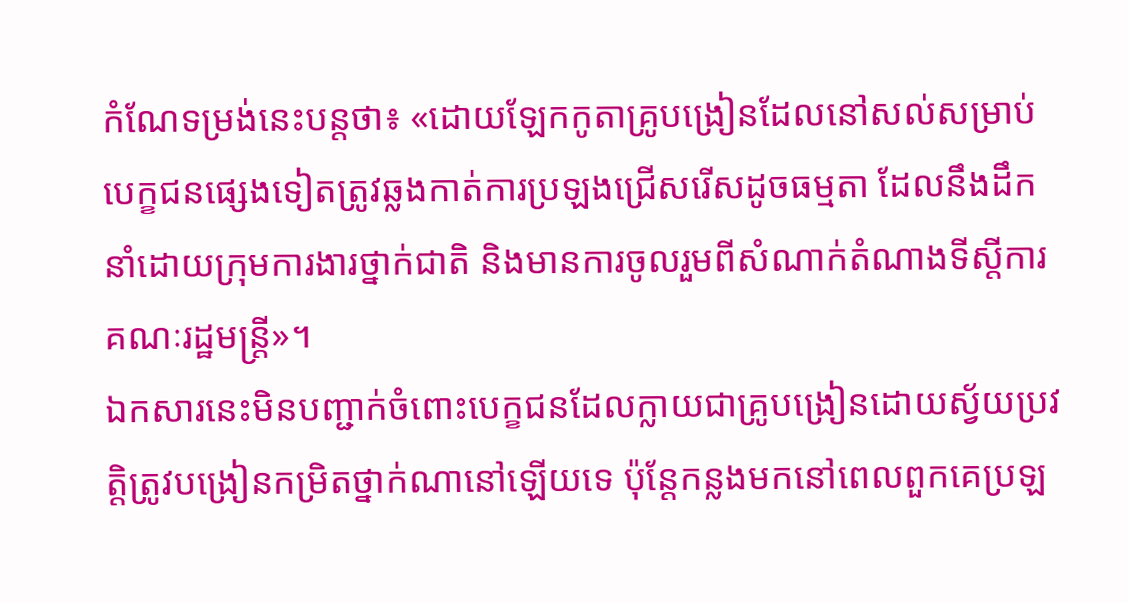កំណែទម្រង់នេះបន្តថា៖ «ដោយឡែកកូតាគ្រូបង្រៀនដែលនៅសល់សម្រាប់បេក្ខជនផ្សេងទៀតត្រូវឆ្លងកាត់ការប្រឡងជ្រើសរើសដូចធម្មតា ដែលនឹងដឹកនាំដោយក្រុមការងារថ្នាក់ជាតិ និងមានការចូលរួមពីសំណាក់តំណាងទីស្តីការគណៈរដ្ឋមន្ត្រី»។
ឯកសារនេះមិនបញ្ជាក់ចំពោះបេក្ខជនដែលក្លាយជាគ្រូបង្រៀនដោយស្វ័យប្រវត្តិត្រូវបង្រៀនកម្រិតថ្នាក់ណានៅឡើយទេ ប៉ុន្តែកន្លងមកនៅពេលពួកគេប្រឡ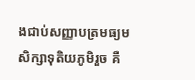ងជាប់សញ្ញាបត្រមធ្យមសិក្សាទុតិយភូមិរួច គឺ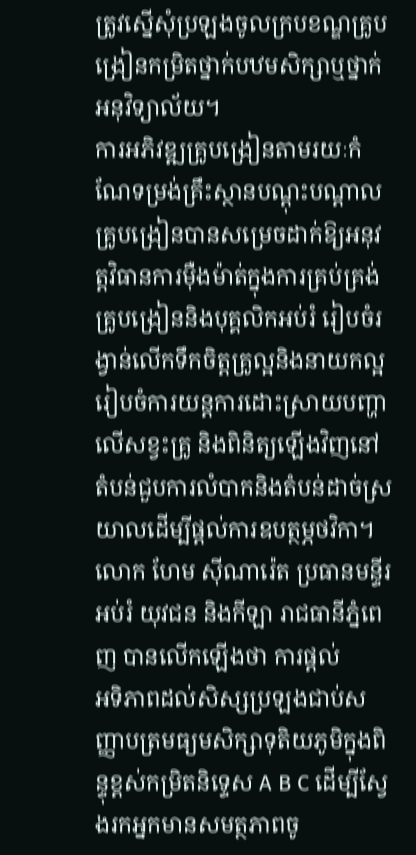ត្រូវស្នើសុំប្រឡងចូលក្របខណ្ឌគ្រូបង្រៀនកម្រិតថ្នាក់បឋមសិក្សាឬថ្នាក់អនុវិទ្យាល័យ។
ការអភិវឌ្ឍគ្រូបង្រៀនតាមរយៈកំណែទម្រង់គ្រឹះស្ថានបណ្ដុះបណ្ដាលគ្រូបង្រៀនបានសម្រេចដាក់ឱ្យអនុវត្តវិធានការម៉ឺងម៉ាត់ក្នុងការគ្រប់គ្រង់គ្រូបង្រៀននិងបុគ្គលិកអប់រំ រៀបចំរង្វាន់លើកទឹកចិត្តគ្រូល្អនិងនាយកល្អ រៀបចំការយន្តការដោះស្រាយបញ្ហាលើសខ្វះគ្រូ និងពិនិត្យឡើងវិញនៅតំបន់ជួបការលំបាកនិងតំបន់ដាច់ស្រយាលដើម្បីផ្ដល់ការឧបត្ថម្ភថវិកា។
លោក ហែម ស៊ីណារ៉េត ប្រធានមន្ទីរអប់រំ យុវជន និងកីឡា រាជធានីភ្នំពេញ បានលើកឡើងថា ការផ្ដល់
អទិភាពដល់សិស្សប្រឡងជាប់សញ្ញាបត្រមធ្យមសិក្សាទុតិយភូមិក្នុងពិន្ទុខ្ពស់កម្រិតនិទ្ទេស A B C ដើម្បីស្វែងរកអ្នកមានសមត្ថភាពចូ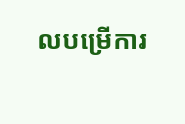លបម្រើការ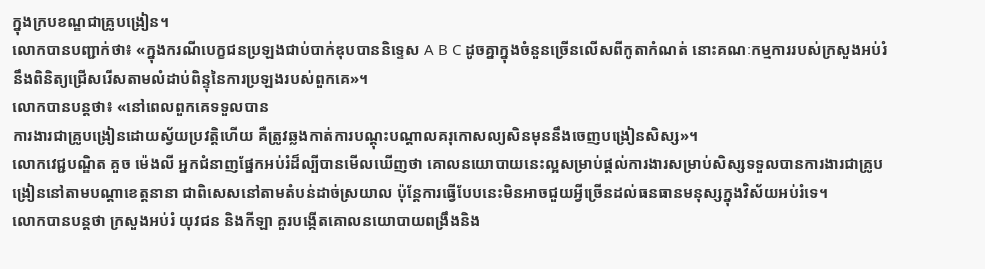ក្នុងក្របខណ្ឌជាគ្រូបង្រៀន។
លោកបានបញ្ជាក់ថា៖ «ក្នុងករណីបេក្ខជនប្រឡងជាប់បាក់ឌុបបាននិទ្ទេស A B C ដូចគ្នាក្នុងចំនួនច្រើនលើសពីកូតាកំណត់ នោះគណៈកម្មការរបស់ក្រសួងអប់រំនឹងពិនិត្យជ្រើសរើសតាមលំដាប់ពិន្ទុនៃការប្រឡងរបស់ពួកគេ»។
លោកបានបន្តថា៖ «នៅពេលពួកគេទទួលបាន
ការងារជាគ្រូបង្រៀនដោយស្វ័យប្រវត្តិហើយ គឺត្រូវឆ្លងកាត់ការបណ្ដុះបណ្ដាលគរុកោសល្យសិនមុននឹងចេញបង្រៀនសិស្ស»។
លោកវេជ្ជបណ្ឌិត គួច ម៉េងលី អ្នកជំនាញផ្នែកអប់រំដ៏ល្បីបានមើលឃើញថា គោលនយោបាយនេះល្អសម្រាប់ផ្ដល់ការងារសម្រាប់សិស្សទទួលបានការងារជាគ្រូបង្រៀននៅតាមបណ្ដាខេត្តនានា ជាពិសេសនៅតាមតំបន់ដាច់ស្រយាល ប៉ុន្តែការធ្វើបែបនេះមិនអាចជួយអ្វីច្រើនដល់ធនធានមនុស្សក្នុងវិស័យអប់រំទេ។
លោកបានបន្តថា ក្រសួងអប់រំ យុវជន និងកីឡា គួរបង្កើតគោលនយោបាយពង្រឹងនិង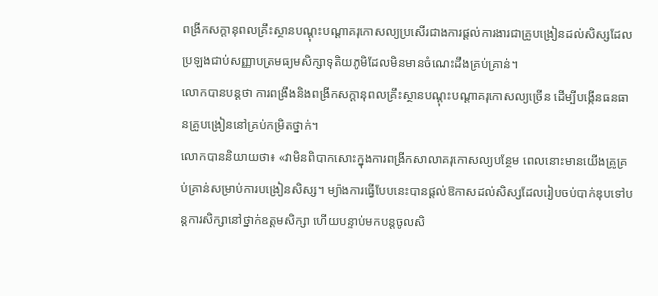ពង្រីកសក្តានុពលគ្រឹះស្ថានបណ្ដុះបណ្ដាគរុកោសល្យប្រសើរជាងការផ្ដល់ការងារជាគ្រូបង្រៀនដល់សិស្សដែលប្រឡងជាប់សញ្ញាបត្រមធ្យមសិក្សាទុតិយភូមិដែលមិនមានចំណេះដឹងគ្រប់គ្រាន់។
លោកបានបន្តថា ការពង្រឹងនិងពង្រីកសក្តានុពលគ្រឹះស្ថានបណ្ដុះបណ្ដាគរុកោសល្យច្រើន ដើម្បីបង្កើនធនធានគ្រូបង្រៀននៅគ្រប់កម្រិតថ្នាក់។
លោកបាននិយាយថា៖ «វាមិនពិបាកសោះក្នុងការពង្រីកសាលាគរុកោសល្យបន្ថែម ពេលនោះមានយើងគ្រូគ្រប់គ្រាន់សម្រាប់ការបង្រៀនសិស្ស។ ម្យ៉ាងការធ្វើបែបនេះបានផ្ដល់ឱកាសដល់សិស្សដែលរៀបចប់បាក់ឌុបទៅបន្តការសិក្សានៅថ្នាក់ឧត្តមសិក្សា ហើយបន្ទាប់មកបន្តចូលសិ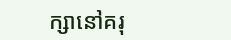ក្សានៅគរុ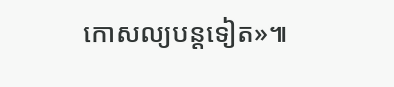កោសល្យបន្តទៀត»៕